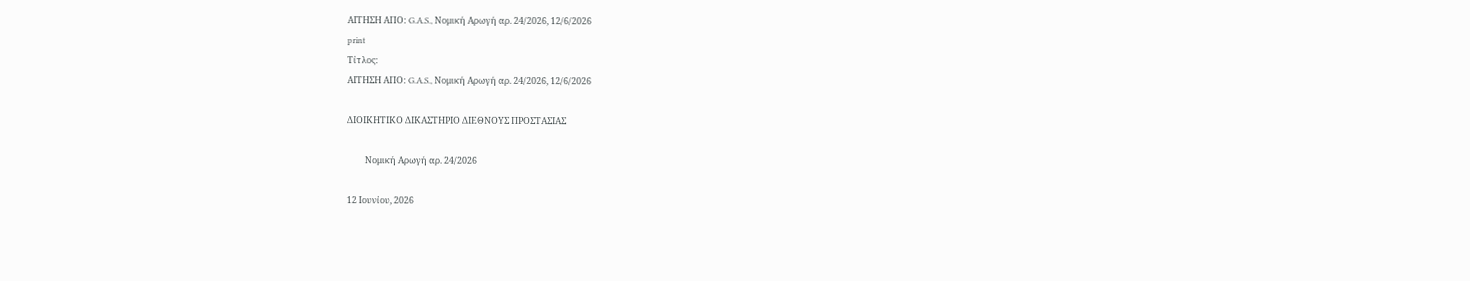ΑΙΤΗΣΗ ΑΠΟ: G.A.S., Νομική Αρωγή αρ. 24/2026, 12/6/2026
print
Τίτλος:
ΑΙΤΗΣΗ ΑΠΟ: G.A.S., Νομική Αρωγή αρ. 24/2026, 12/6/2026

ΔΙΟΙΚΗΤΙΚΟ ΔΙΚΑΣΤΗΡΙΟ ΔΙΕΘΝΟΥΣ ΠΡΟΣΤΑΣΙΑΣ

         Νομική Αρωγή αρ. 24/2026

12 Ιουνίου, 2026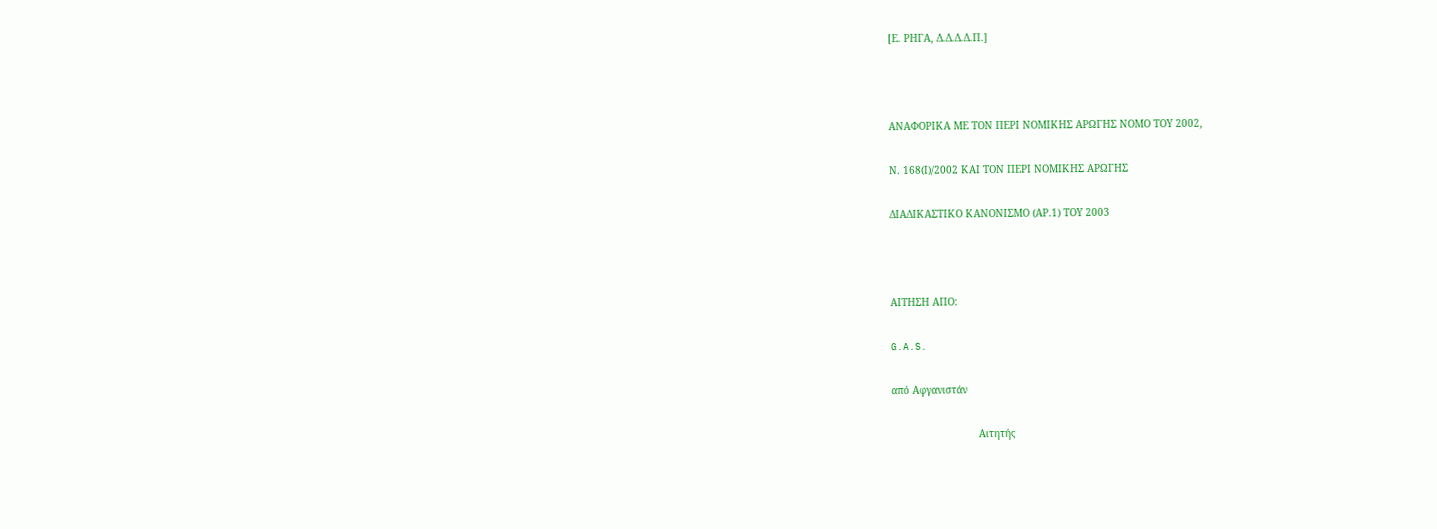[Ε. ΡΗΓΑ, Δ.Δ.Δ.Δ.Π.]



ΑΝΑΦΟΡΙΚΑ ΜΕ ΤΟΝ ΠΕΡΙ ΝΟΜΙΚΗΣ ΑΡΩΓΗΣ ΝΟΜΟ ΤΟΥ 2002,

Ν. 168(Ι)/2002 ΚΑΙ ΤΟΝ ΠΕΡΙ ΝΟΜΙΚΗΣ ΑΡΩΓΗΣ

ΔΙΑΔΙΚΑΣΤΙΚΟ ΚΑΝΟΝΙΣΜΟ (ΑΡ.1) ΤΟΥ 2003



ΑΙΤΗΣΗ ΑΠΟ:

G.A.S.

από Αφγανιστάν

                             Αιτητής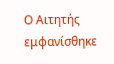Ο Αιτητής εμφανίσθηκε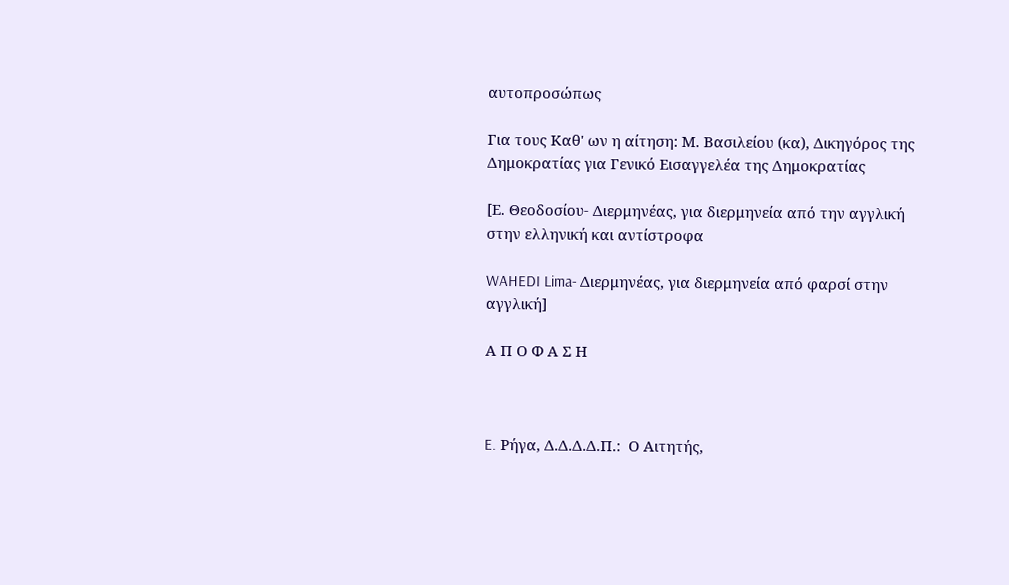αυτοπροσώπως

Για τους Καθ' ων η αίτηση: Μ. Βασιλείου (κα), Δικηγόρος της Δημοκρατίας για Γενικό Εισαγγελέα της Δημοκρατίας

[Ε. Θεοδοσίου- Διερμηνέας, για διερμηνεία από την αγγλική στην ελληνική και αντίστροφα

WAHEDI Lima- Διερμηνέας, για διερμηνεία από φαρσί στην αγγλική]

Α Π Ο Φ Α Σ Η



E. Ρήγα, Δ.Δ.Δ.Δ.Π.:  Ο Αιτητής,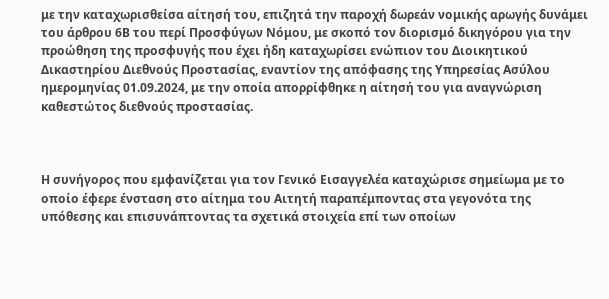με την καταχωρισθείσα αίτησή του, επιζητά την παροχή δωρεάν νομικής αρωγής δυνάμει του άρθρου 6Β του περί Προσφύγων Νόμου, με σκοπό τον διορισμό δικηγόρου για την προώθηση της προσφυγής που έχει ήδη καταχωρίσει ενώπιον του Διοικητικού Δικαστηρίου Διεθνούς Προστασίας, εναντίον της απόφασης της Υπηρεσίας Ασύλου ημερομηνίας 01.09.2024, με την οποία απορρίφθηκε η αίτησή του για αναγνώριση καθεστώτος διεθνούς προστασίας.



Η συνήγορος που εμφανίζεται για τον Γενικό Εισαγγελέα καταχώρισε σημείωμα με το οποίο έφερε ένσταση στο αίτημα του Αιτητή παραπέμποντας στα γεγονότα της υπόθεσης και επισυνάπτοντας τα σχετικά στοιχεία επί των οποίων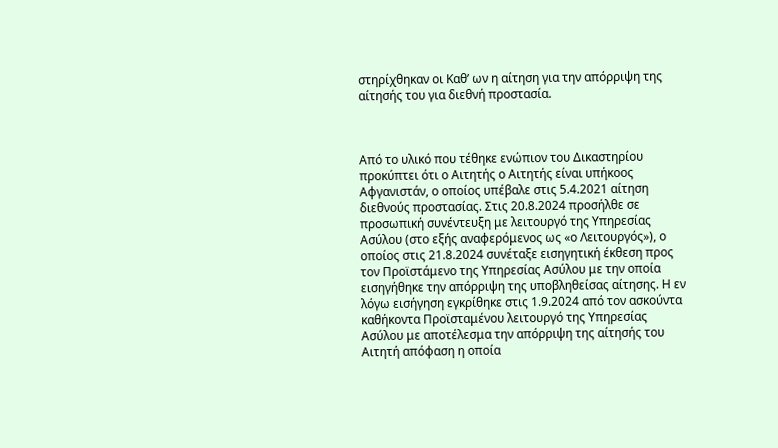στηρίχθηκαν οι Καθ’ ων η αίτηση για την απόρριψη της αίτησής του για διεθνή προστασία.



Από το υλικό που τέθηκε ενώπιον του Δικαστηρίου προκύπτει ότι ο Αιτητής ο Αιτητής είναι υπήκοος Αφγανιστάν, ο οποίος υπέβαλε στις 5.4.2021 αίτηση διεθνούς προστασίας. Στις 20.8.2024 προσήλθε σε προσωπική συνέντευξη με λειτουργό της Υπηρεσίας Ασύλου (στο εξής αναφερόμενος ως «ο Λειτουργός»), ο οποίος στις 21.8.2024 συνέταξε εισηγητική έκθεση προς τον Προϊστάμενο της Υπηρεσίας Ασύλου με την οποία εισηγήθηκε την απόρριψη της υποβληθείσας αίτησης. Η εν λόγω εισήγηση εγκρίθηκε στις 1.9.2024 από τον ασκούντα καθήκοντα Προϊσταμένου λειτουργό της Υπηρεσίας Ασύλου με αποτέλεσμα την απόρριψη της αίτησής του Αιτητή απόφαση η οποία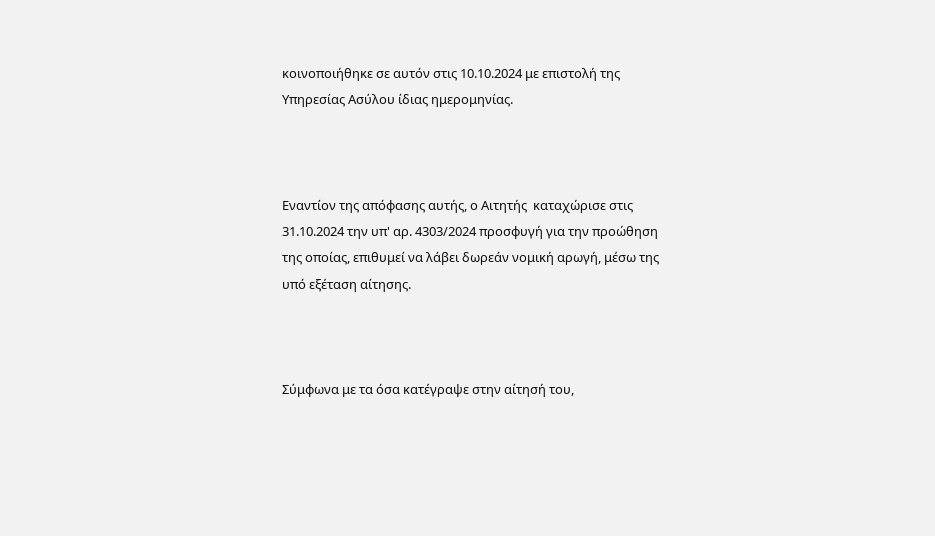κοινοποιήθηκε σε αυτόν στις 10.10.2024 με επιστολή της Υπηρεσίας Ασύλου ίδιας ημερομηνίας.



Εναντίον της απόφασης αυτής, ο Αιτητής  καταχώρισε στις 31.10.2024 την υπ' αρ. 4303/2024 προσφυγή για την προώθηση της οποίας, επιθυμεί να λάβει δωρεάν νομική αρωγή, μέσω της υπό εξέταση αίτησης.



Σύμφωνα με τα όσα κατέγραψε στην αίτησή του,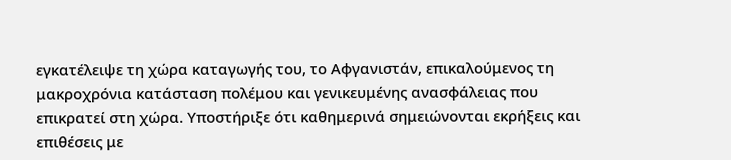εγκατέλειψε τη χώρα καταγωγής του, το Αφγανιστάν, επικαλούμενος τη μακροχρόνια κατάσταση πολέμου και γενικευμένης ανασφάλειας που επικρατεί στη χώρα. Υποστήριξε ότι καθημερινά σημειώνονται εκρήξεις και επιθέσεις με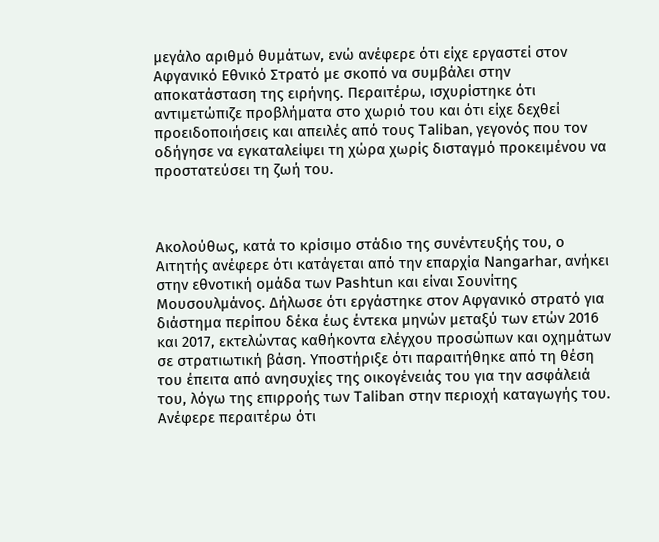μεγάλο αριθμό θυμάτων, ενώ ανέφερε ότι είχε εργαστεί στον Αφγανικό Εθνικό Στρατό με σκοπό να συμβάλει στην αποκατάσταση της ειρήνης. Περαιτέρω, ισχυρίστηκε ότι αντιμετώπιζε προβλήματα στο χωριό του και ότι είχε δεχθεί προειδοποιήσεις και απειλές από τους Taliban, γεγονός που τον οδήγησε να εγκαταλείψει τη χώρα χωρίς δισταγμό προκειμένου να προστατεύσει τη ζωή του.



Ακολούθως, κατά το κρίσιμο στάδιο της συνέντευξής του, ο Αιτητής ανέφερε ότι κατάγεται από την επαρχία Nangarhar, ανήκει στην εθνοτική ομάδα των Pashtun και είναι Σουνίτης Μουσουλμάνος. Δήλωσε ότι εργάστηκε στον Αφγανικό στρατό για διάστημα περίπου δέκα έως έντεκα μηνών μεταξύ των ετών 2016 και 2017, εκτελώντας καθήκοντα ελέγχου προσώπων και οχημάτων σε στρατιωτική βάση. Υποστήριξε ότι παραιτήθηκε από τη θέση του έπειτα από ανησυχίες της οικογένειάς του για την ασφάλειά του, λόγω της επιρροής των Taliban στην περιοχή καταγωγής του. Ανέφερε περαιτέρω ότι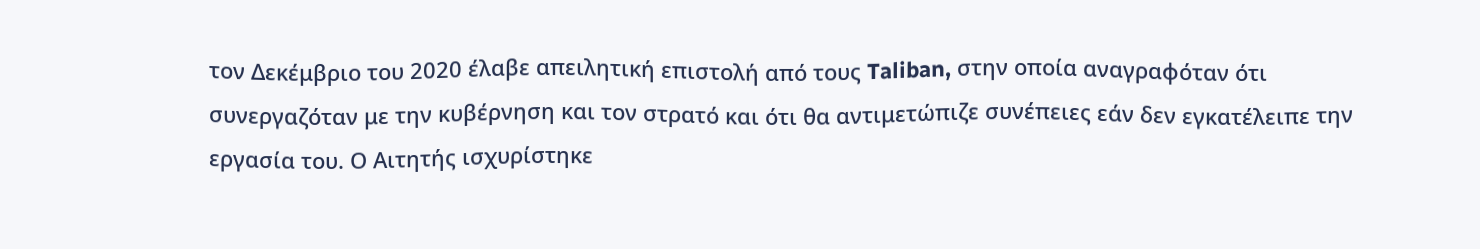τον Δεκέμβριο του 2020 έλαβε απειλητική επιστολή από τους Taliban, στην οποία αναγραφόταν ότι συνεργαζόταν με την κυβέρνηση και τον στρατό και ότι θα αντιμετώπιζε συνέπειες εάν δεν εγκατέλειπε την εργασία του. Ο Αιτητής ισχυρίστηκε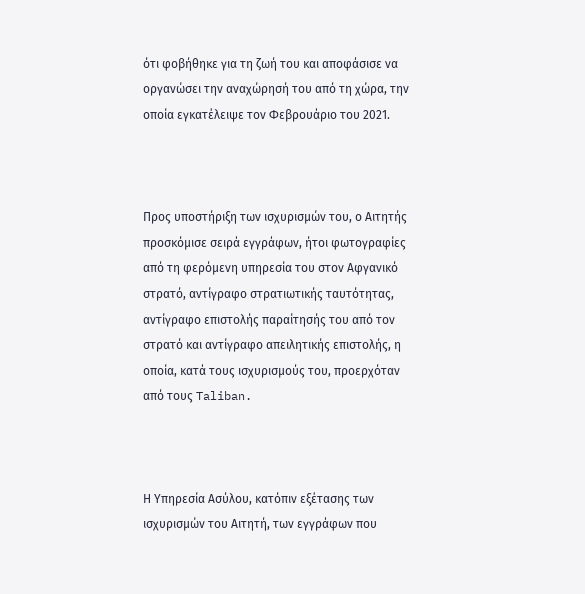ότι φοβήθηκε για τη ζωή του και αποφάσισε να οργανώσει την αναχώρησή του από τη χώρα, την οποία εγκατέλειψε τον Φεβρουάριο του 2021.



Προς υποστήριξη των ισχυρισμών του, ο Αιτητής προσκόμισε σειρά εγγράφων, ήτοι φωτογραφίες από τη φερόμενη υπηρεσία του στον Αφγανικό στρατό, αντίγραφο στρατιωτικής ταυτότητας, αντίγραφο επιστολής παραίτησής του από τον στρατό και αντίγραφο απειλητικής επιστολής, η οποία, κατά τους ισχυρισμούς του, προερχόταν από τους Taliban.



Η Υπηρεσία Ασύλου, κατόπιν εξέτασης των ισχυρισμών του Αιτητή, των εγγράφων που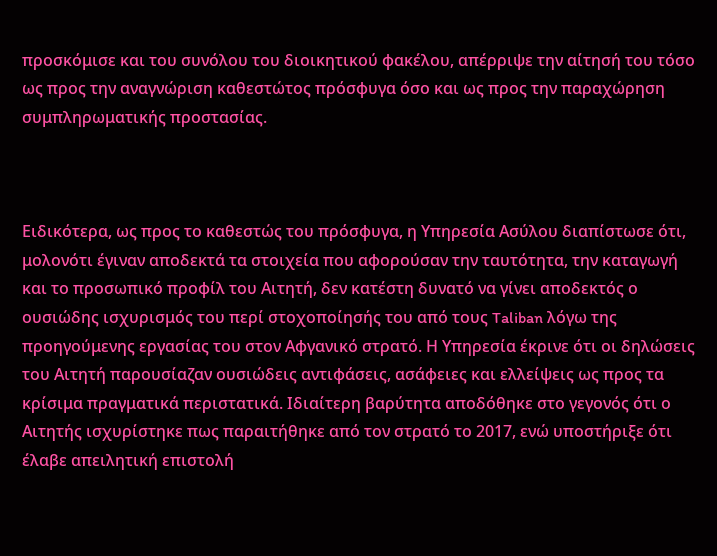προσκόμισε και του συνόλου του διοικητικού φακέλου, απέρριψε την αίτησή του τόσο ως προς την αναγνώριση καθεστώτος πρόσφυγα όσο και ως προς την παραχώρηση συμπληρωματικής προστασίας.



Ειδικότερα, ως προς το καθεστώς του πρόσφυγα, η Υπηρεσία Ασύλου διαπίστωσε ότι, μολονότι έγιναν αποδεκτά τα στοιχεία που αφορούσαν την ταυτότητα, την καταγωγή και το προσωπικό προφίλ του Αιτητή, δεν κατέστη δυνατό να γίνει αποδεκτός ο ουσιώδης ισχυρισμός του περί στοχοποίησής του από τους Taliban λόγω της προηγούμενης εργασίας του στον Αφγανικό στρατό. Η Υπηρεσία έκρινε ότι οι δηλώσεις του Αιτητή παρουσίαζαν ουσιώδεις αντιφάσεις, ασάφειες και ελλείψεις ως προς τα κρίσιμα πραγματικά περιστατικά. Ιδιαίτερη βαρύτητα αποδόθηκε στο γεγονός ότι ο Αιτητής ισχυρίστηκε πως παραιτήθηκε από τον στρατό το 2017, ενώ υποστήριξε ότι έλαβε απειλητική επιστολή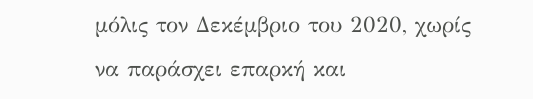μόλις τον Δεκέμβριο του 2020, χωρίς να παράσχει επαρκή και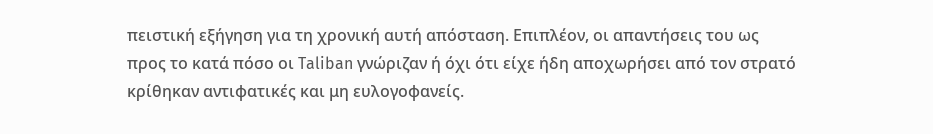πειστική εξήγηση για τη χρονική αυτή απόσταση. Επιπλέον, οι απαντήσεις του ως προς το κατά πόσο οι Taliban γνώριζαν ή όχι ότι είχε ήδη αποχωρήσει από τον στρατό κρίθηκαν αντιφατικές και μη ευλογοφανείς.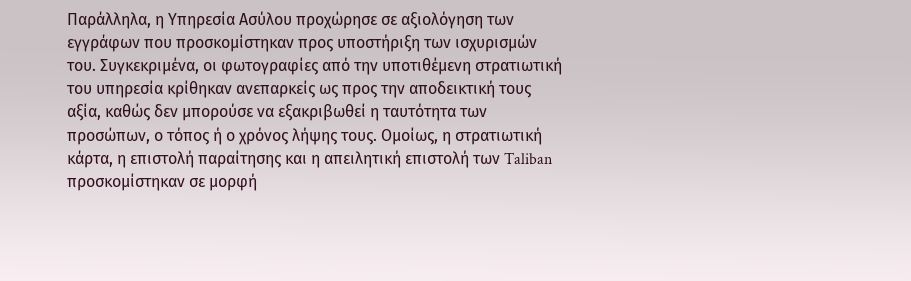Παράλληλα, η Υπηρεσία Ασύλου προχώρησε σε αξιολόγηση των εγγράφων που προσκομίστηκαν προς υποστήριξη των ισχυρισμών του. Συγκεκριμένα, οι φωτογραφίες από την υποτιθέμενη στρατιωτική του υπηρεσία κρίθηκαν ανεπαρκείς ως προς την αποδεικτική τους αξία, καθώς δεν μπορούσε να εξακριβωθεί η ταυτότητα των προσώπων, ο τόπος ή ο χρόνος λήψης τους. Ομοίως, η στρατιωτική κάρτα, η επιστολή παραίτησης και η απειλητική επιστολή των Taliban προσκομίστηκαν σε μορφή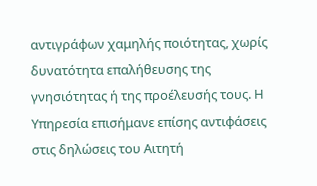αντιγράφων χαμηλής ποιότητας, χωρίς δυνατότητα επαλήθευσης της γνησιότητας ή της προέλευσής τους. Η Υπηρεσία επισήμανε επίσης αντιφάσεις στις δηλώσεις του Αιτητή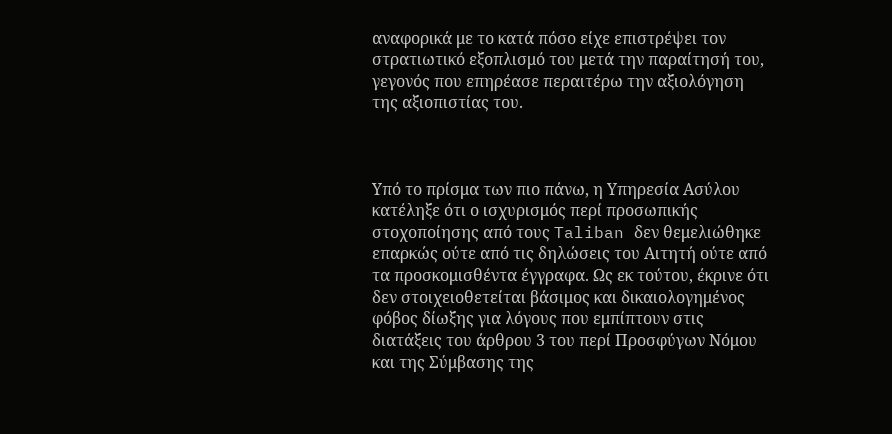αναφορικά με το κατά πόσο είχε επιστρέψει τον στρατιωτικό εξοπλισμό του μετά την παραίτησή του, γεγονός που επηρέασε περαιτέρω την αξιολόγηση της αξιοπιστίας του.



Υπό το πρίσμα των πιο πάνω, η Υπηρεσία Ασύλου κατέληξε ότι ο ισχυρισμός περί προσωπικής στοχοποίησης από τους Taliban δεν θεμελιώθηκε επαρκώς ούτε από τις δηλώσεις του Αιτητή ούτε από τα προσκομισθέντα έγγραφα. Ως εκ τούτου, έκρινε ότι δεν στοιχειοθετείται βάσιμος και δικαιολογημένος φόβος δίωξης για λόγους που εμπίπτουν στις διατάξεις του άρθρου 3 του περί Προσφύγων Νόμου και της Σύμβασης της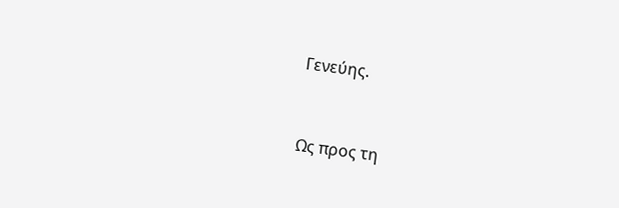Γενεύης.



Ως προς τη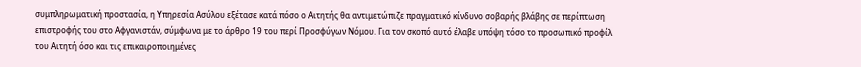συμπληρωματική προστασία, η Υπηρεσία Ασύλου εξέτασε κατά πόσο ο Αιτητής θα αντιμετώπιζε πραγματικό κίνδυνο σοβαρής βλάβης σε περίπτωση επιστροφής του στο Αφγανιστάν, σύμφωνα με το άρθρο 19 του περί Προσφύγων Νόμου. Για τον σκοπό αυτό έλαβε υπόψη τόσο το προσωπικό προφίλ του Αιτητή όσο και τις επικαιροποιημένες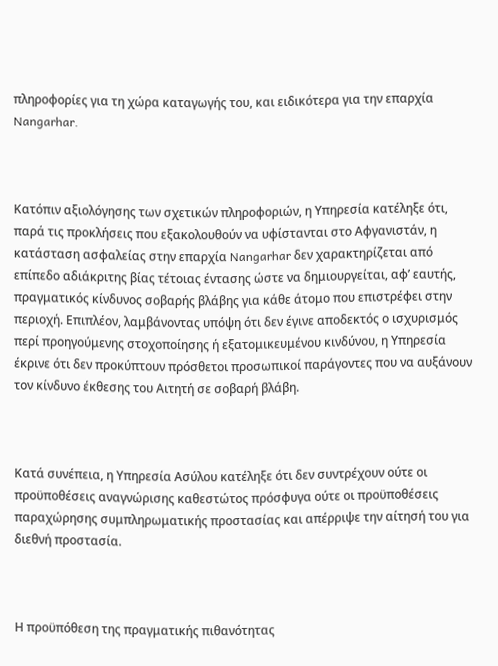πληροφορίες για τη χώρα καταγωγής του, και ειδικότερα για την επαρχία Nangarhar.



Κατόπιν αξιολόγησης των σχετικών πληροφοριών, η Υπηρεσία κατέληξε ότι, παρά τις προκλήσεις που εξακολουθούν να υφίστανται στο Αφγανιστάν, η κατάσταση ασφαλείας στην επαρχία Nangarhar δεν χαρακτηρίζεται από επίπεδο αδιάκριτης βίας τέτοιας έντασης ώστε να δημιουργείται, αφ’ εαυτής, πραγματικός κίνδυνος σοβαρής βλάβης για κάθε άτομο που επιστρέφει στην περιοχή. Επιπλέον, λαμβάνοντας υπόψη ότι δεν έγινε αποδεκτός ο ισχυρισμός περί προηγούμενης στοχοποίησης ή εξατομικευμένου κινδύνου, η Υπηρεσία έκρινε ότι δεν προκύπτουν πρόσθετοι προσωπικοί παράγοντες που να αυξάνουν τον κίνδυνο έκθεσης του Αιτητή σε σοβαρή βλάβη.



Κατά συνέπεια, η Υπηρεσία Ασύλου κατέληξε ότι δεν συντρέχουν ούτε οι προϋποθέσεις αναγνώρισης καθεστώτος πρόσφυγα ούτε οι προϋποθέσεις παραχώρησης συμπληρωματικής προστασίας και απέρριψε την αίτησή του για διεθνή προστασία.



Η προϋπόθεση της πραγματικής πιθανότητας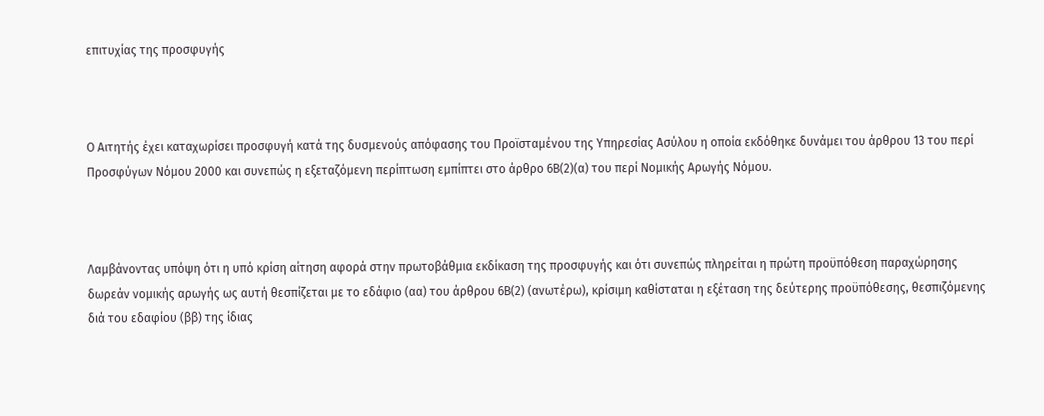επιτυχίας της προσφυγής



Ο Αιτητής έχει καταχωρίσει προσφυγή κατά της δυσμενούς απόφασης του Προϊσταμένου της Υπηρεσίας Ασύλου η οποία εκδόθηκε δυνάμει του άρθρου 13 του περί Προσφύγων Νόμου 2000 και συνεπώς η εξεταζόμενη περίπτωση εμπίπτει στο άρθρο 6Β(2)(α) του περί Νομικής Αρωγής Νόμου.



Λαμβάνοντας υπόψη ότι η υπό κρίση αίτηση αφορά στην πρωτοβάθμια εκδίκαση της προσφυγής και ότι συνεπώς πληρείται η πρώτη προϋπόθεση παραχώρησης δωρεάν νομικής αρωγής ως αυτή θεσπίζεται με το εδάφιο (αα) του άρθρου 6Β(2) (ανωτέρω), κρίσιμη καθίσταται η εξέταση της δεύτερης προϋπόθεσης, θεσπιζόμενης διά του εδαφίου (ββ) της ίδιας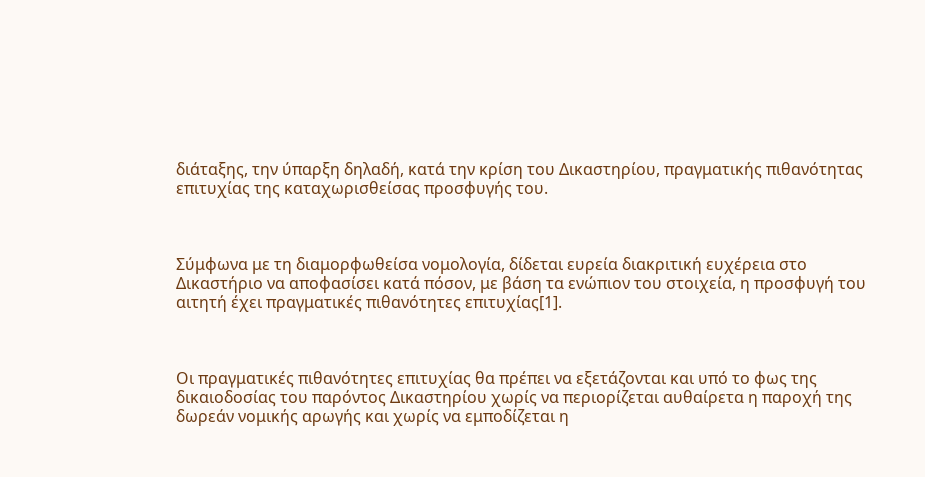διάταξης, την ύπαρξη δηλαδή, κατά την κρίση του Δικαστηρίου, πραγματικής πιθανότητας επιτυχίας της καταχωρισθείσας προσφυγής του.



Σύμφωνα με τη διαμορφωθείσα νομολογία, δίδεται ευρεία διακριτική ευχέρεια στο Δικαστήριο να αποφασίσει κατά πόσον, με βάση τα ενώπιον του στοιχεία, η προσφυγή του αιτητή έχει πραγματικές πιθανότητες επιτυχίας[1].



Οι πραγματικές πιθανότητες επιτυχίας θα πρέπει να εξετάζονται και υπό το φως της δικαιοδοσίας του παρόντος Δικαστηρίου χωρίς να περιορίζεται αυθαίρετα η παροχή της δωρεάν νομικής αρωγής και χωρίς να εμποδίζεται η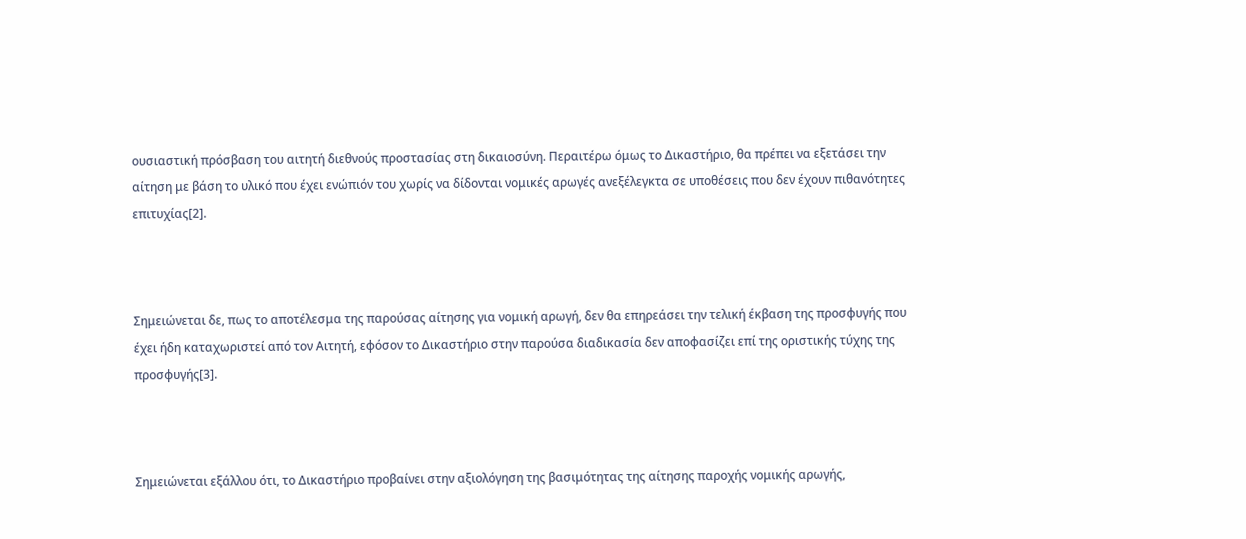ουσιαστική πρόσβαση του αιτητή διεθνούς προστασίας στη δικαιοσύνη. Περαιτέρω όμως το Δικαστήριο, θα πρέπει να εξετάσει την αίτηση με βάση το υλικό που έχει ενώπιόν του χωρίς να δίδονται νομικές αρωγές ανεξέλεγκτα σε υποθέσεις που δεν έχουν πιθανότητες επιτυχίας[2].



Σημειώνεται δε, πως το αποτέλεσμα της παρούσας αίτησης για νομική αρωγή, δεν θα επηρεάσει την τελική έκβαση της προσφυγής που έχει ήδη καταχωριστεί από τον Αιτητή, εφόσον το Δικαστήριο στην παρούσα διαδικασία δεν αποφασίζει επί της οριστικής τύχης της προσφυγής[3].



Σημειώνεται εξάλλου ότι, το Δικαστήριο προβαίνει στην αξιολόγηση της βασιμότητας της αίτησης παροχής νομικής αρωγής,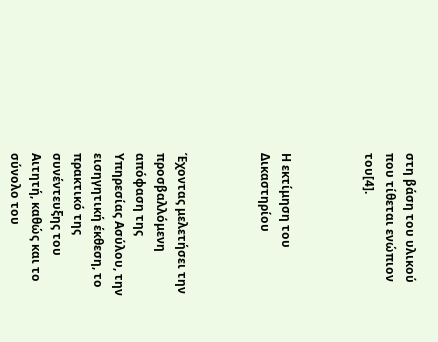στη βάση του υλικού που τίθεται ενώπιον του[4].



Η εκτίμηση του Δικαστηρίου



Έχοντας μελετήσει την προσβαλλόμενη απόφαση της Υπηρεσίας Ασύλου, την εισηγητική έκθεση, το πρακτικό της συνέντευξης του Αιτητή, καθώς και το σύνολο του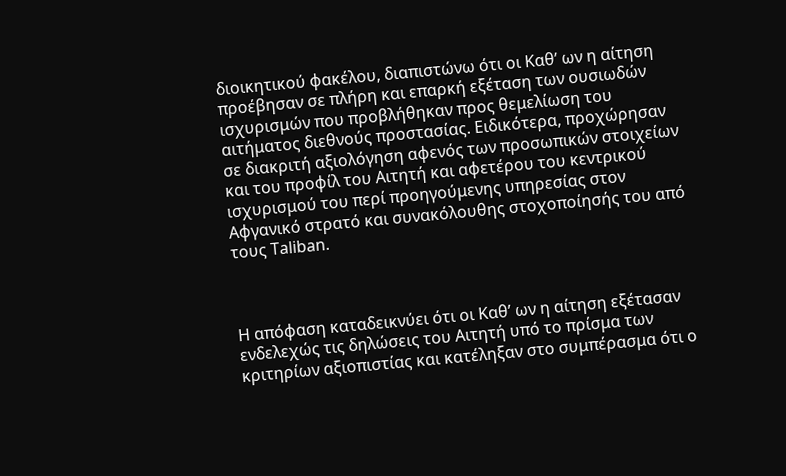διοικητικού φακέλου, διαπιστώνω ότι οι Καθ’ ων η αίτηση προέβησαν σε πλήρη και επαρκή εξέταση των ουσιωδών ισχυρισμών που προβλήθηκαν προς θεμελίωση του αιτήματος διεθνούς προστασίας. Ειδικότερα, προχώρησαν σε διακριτή αξιολόγηση αφενός των προσωπικών στοιχείων και του προφίλ του Αιτητή και αφετέρου του κεντρικού ισχυρισμού του περί προηγούμενης υπηρεσίας στον Αφγανικό στρατό και συνακόλουθης στοχοποίησής του από τους Taliban.



Η απόφαση καταδεικνύει ότι οι Καθ’ ων η αίτηση εξέτασαν ενδελεχώς τις δηλώσεις του Αιτητή υπό το πρίσμα των κριτηρίων αξιοπιστίας και κατέληξαν στο συμπέρασμα ότι ο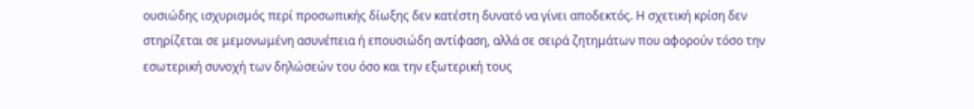ουσιώδης ισχυρισμός περί προσωπικής δίωξης δεν κατέστη δυνατό να γίνει αποδεκτός. Η σχετική κρίση δεν στηρίζεται σε μεμονωμένη ασυνέπεια ή επουσιώδη αντίφαση, αλλά σε σειρά ζητημάτων που αφορούν τόσο την εσωτερική συνοχή των δηλώσεών του όσο και την εξωτερική τους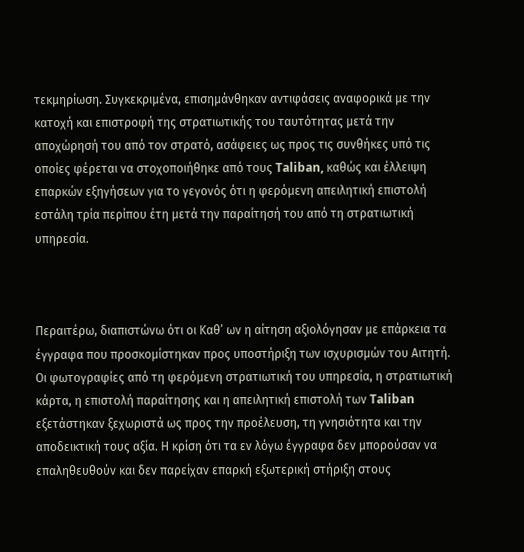τεκμηρίωση. Συγκεκριμένα, επισημάνθηκαν αντιφάσεις αναφορικά με την κατοχή και επιστροφή της στρατιωτικής του ταυτότητας μετά την αποχώρησή του από τον στρατό, ασάφειες ως προς τις συνθήκες υπό τις οποίες φέρεται να στοχοποιήθηκε από τους Taliban, καθώς και έλλειψη επαρκών εξηγήσεων για το γεγονός ότι η φερόμενη απειλητική επιστολή εστάλη τρία περίπου έτη μετά την παραίτησή του από τη στρατιωτική υπηρεσία.



Περαιτέρω, διαπιστώνω ότι οι Καθ’ ων η αίτηση αξιολόγησαν με επάρκεια τα έγγραφα που προσκομίστηκαν προς υποστήριξη των ισχυρισμών του Αιτητή. Οι φωτογραφίες από τη φερόμενη στρατιωτική του υπηρεσία, η στρατιωτική κάρτα, η επιστολή παραίτησης και η απειλητική επιστολή των Taliban εξετάστηκαν ξεχωριστά ως προς την προέλευση, τη γνησιότητα και την αποδεικτική τους αξία. Η κρίση ότι τα εν λόγω έγγραφα δεν μπορούσαν να επαληθευθούν και δεν παρείχαν επαρκή εξωτερική στήριξη στους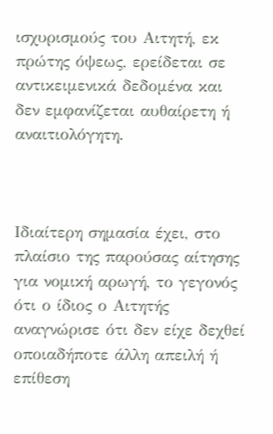ισχυρισμούς του Αιτητή, εκ πρώτης όψεως, ερείδεται σε αντικειμενικά δεδομένα και δεν εμφανίζεται αυθαίρετη ή αναιτιολόγητη.



Ιδιαίτερη σημασία έχει, στο πλαίσιο της παρούσας αίτησης για νομική αρωγή, το γεγονός ότι ο ίδιος ο Αιτητής αναγνώρισε ότι δεν είχε δεχθεί οποιαδήποτε άλλη απειλή ή επίθεση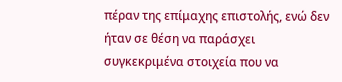πέραν της επίμαχης επιστολής, ενώ δεν ήταν σε θέση να παράσχει συγκεκριμένα στοιχεία που να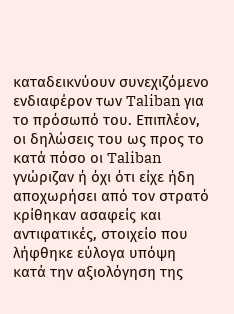καταδεικνύουν συνεχιζόμενο ενδιαφέρον των Taliban για το πρόσωπό του. Επιπλέον, οι δηλώσεις του ως προς το κατά πόσο οι Taliban γνώριζαν ή όχι ότι είχε ήδη αποχωρήσει από τον στρατό κρίθηκαν ασαφείς και αντιφατικές, στοιχείο που λήφθηκε εύλογα υπόψη κατά την αξιολόγηση της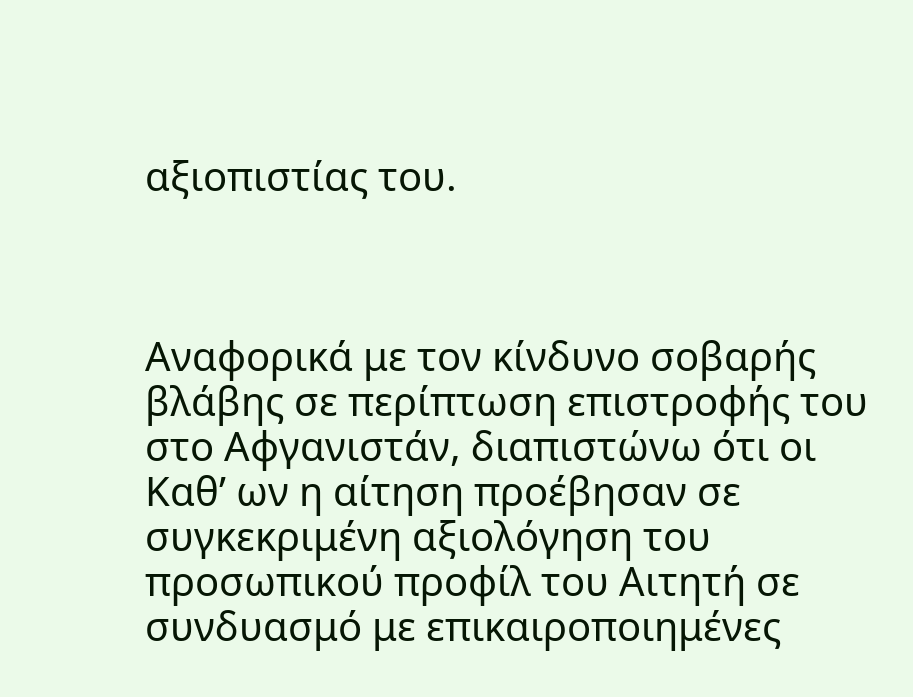αξιοπιστίας του.



Αναφορικά με τον κίνδυνο σοβαρής βλάβης σε περίπτωση επιστροφής του στο Αφγανιστάν, διαπιστώνω ότι οι Καθ’ ων η αίτηση προέβησαν σε συγκεκριμένη αξιολόγηση του προσωπικού προφίλ του Αιτητή σε συνδυασμό με επικαιροποιημένες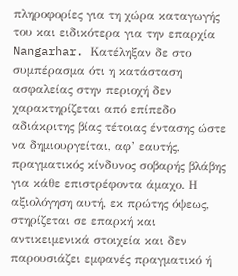πληροφορίες για τη χώρα καταγωγής του και ειδικότερα για την επαρχία Nangarhar. Κατέληξαν δε στο συμπέρασμα ότι η κατάσταση ασφαλείας στην περιοχή δεν χαρακτηρίζεται από επίπεδο αδιάκριτης βίας τέτοιας έντασης ώστε να δημιουργείται, αφ’ εαυτής, πραγματικός κίνδυνος σοβαρής βλάβης για κάθε επιστρέφοντα άμαχο. Η αξιολόγηση αυτή, εκ πρώτης όψεως, στηρίζεται σε επαρκή και αντικειμενικά στοιχεία και δεν παρουσιάζει εμφανές πραγματικό ή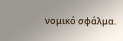νομικό σφάλμα.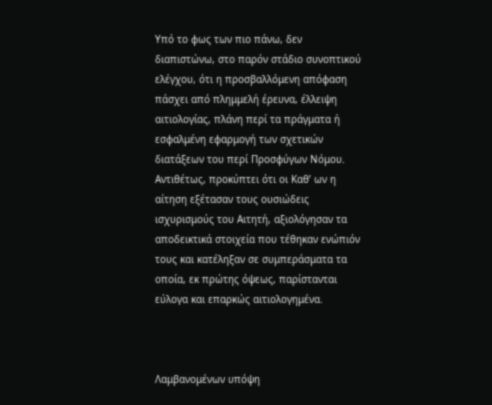Υπό το φως των πιο πάνω, δεν διαπιστώνω, στο παρόν στάδιο συνοπτικού ελέγχου, ότι η προσβαλλόμενη απόφαση πάσχει από πλημμελή έρευνα, έλλειψη αιτιολογίας, πλάνη περί τα πράγματα ή εσφαλμένη εφαρμογή των σχετικών διατάξεων του περί Προσφύγων Νόμου. Αντιθέτως, προκύπτει ότι οι Καθ’ ων η αίτηση εξέτασαν τους ουσιώδεις ισχυρισμούς του Αιτητή, αξιολόγησαν τα αποδεικτικά στοιχεία που τέθηκαν ενώπιόν τους και κατέληξαν σε συμπεράσματα τα οποία, εκ πρώτης όψεως, παρίστανται εύλογα και επαρκώς αιτιολογημένα.



Λαμβανομένων υπόψη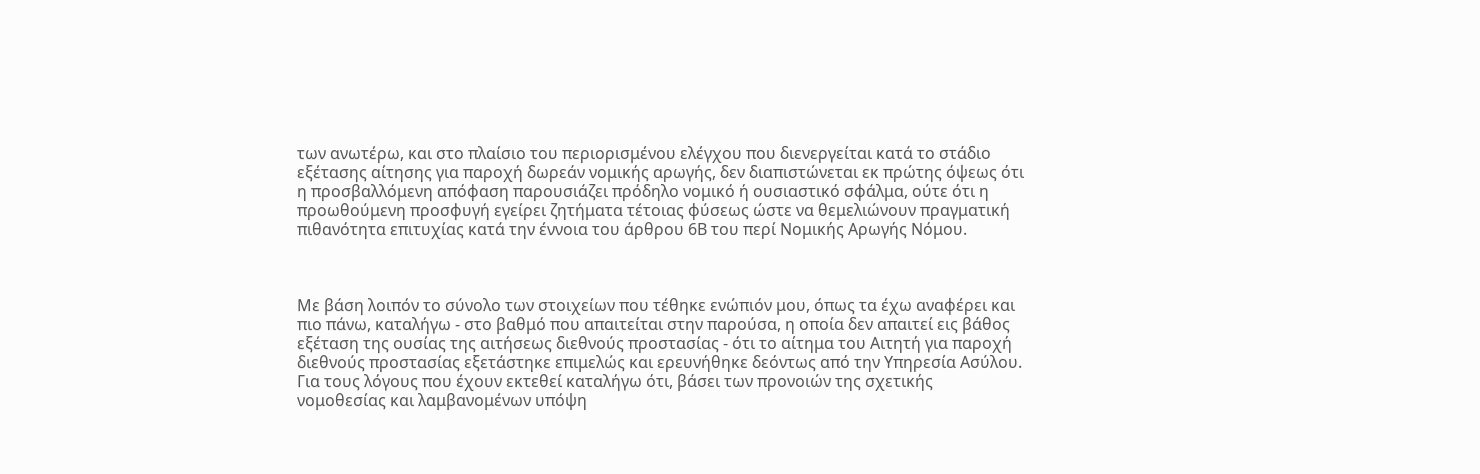των ανωτέρω, και στο πλαίσιο του περιορισμένου ελέγχου που διενεργείται κατά το στάδιο εξέτασης αίτησης για παροχή δωρεάν νομικής αρωγής, δεν διαπιστώνεται εκ πρώτης όψεως ότι η προσβαλλόμενη απόφαση παρουσιάζει πρόδηλο νομικό ή ουσιαστικό σφάλμα, ούτε ότι η προωθούμενη προσφυγή εγείρει ζητήματα τέτοιας φύσεως ώστε να θεμελιώνουν πραγματική πιθανότητα επιτυχίας κατά την έννοια του άρθρου 6Β του περί Νομικής Αρωγής Νόμου.



Με βάση λοιπόν το σύνολο των στοιχείων που τέθηκε ενώπιόν μου, όπως τα έχω αναφέρει και πιο πάνω, καταλήγω - στο βαθμό που απαιτείται στην παρούσα, η οποία δεν απαιτεί εις βάθος εξέταση της ουσίας της αιτήσεως διεθνούς προστασίας - ότι το αίτημα του Αιτητή για παροχή διεθνούς προστασίας εξετάστηκε επιμελώς και ερευνήθηκε δεόντως από την Υπηρεσία Ασύλου. Για τους λόγους που έχουν εκτεθεί καταλήγω ότι, βάσει των προνοιών της σχετικής νομοθεσίας και λαμβανομένων υπόψη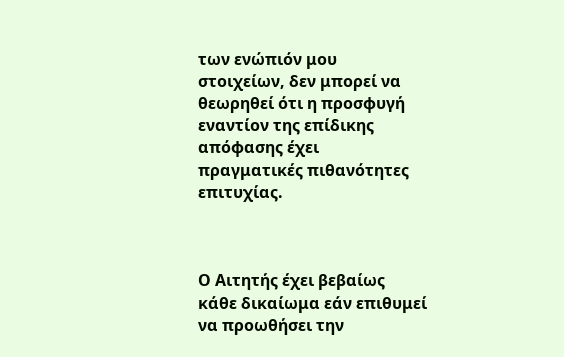των ενώπιόν μου στοιχείων, δεν μπορεί να θεωρηθεί ότι η προσφυγή εναντίον της επίδικης απόφασης έχει πραγματικές πιθανότητες επιτυχίας.



Ο Αιτητής έχει βεβαίως κάθε δικαίωμα εάν επιθυμεί να προωθήσει την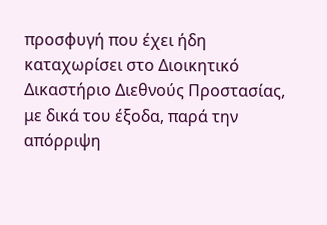προσφυγή που έχει ήδη καταχωρίσει στο Διοικητικό Δικαστήριο Διεθνούς Προστασίας, με δικά του έξοδα, παρά την απόρριψη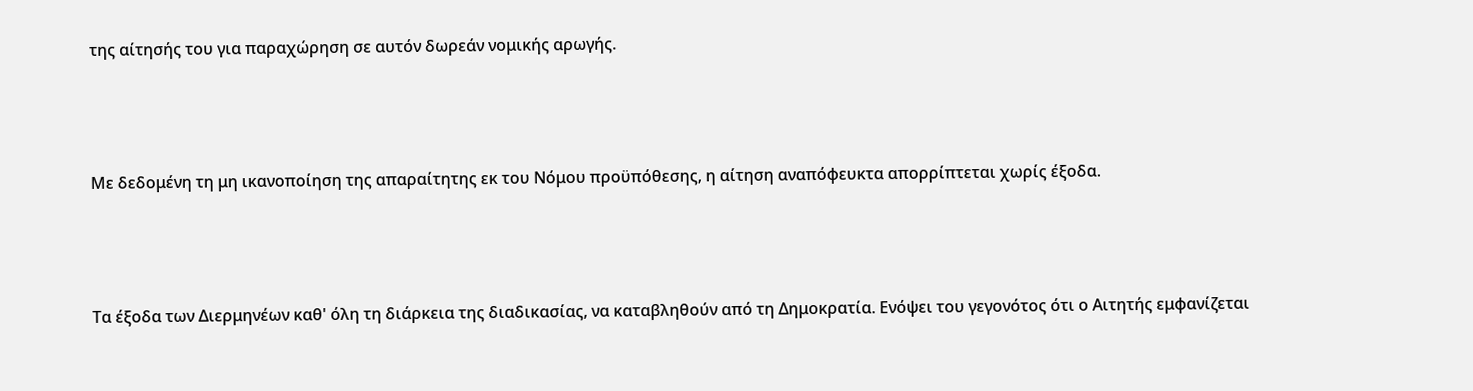της αίτησής του για παραχώρηση σε αυτόν δωρεάν νομικής αρωγής.



Με δεδομένη τη μη ικανοποίηση της απαραίτητης εκ του Νόμου προϋπόθεσης, η αίτηση αναπόφευκτα απορρίπτεται χωρίς έξοδα.



Τα έξοδα των Διερμηνέων καθ' όλη τη διάρκεια της διαδικασίας, να καταβληθούν από τη Δημοκρατία. Ενόψει του γεγονότος ότι ο Αιτητής εμφανίζεται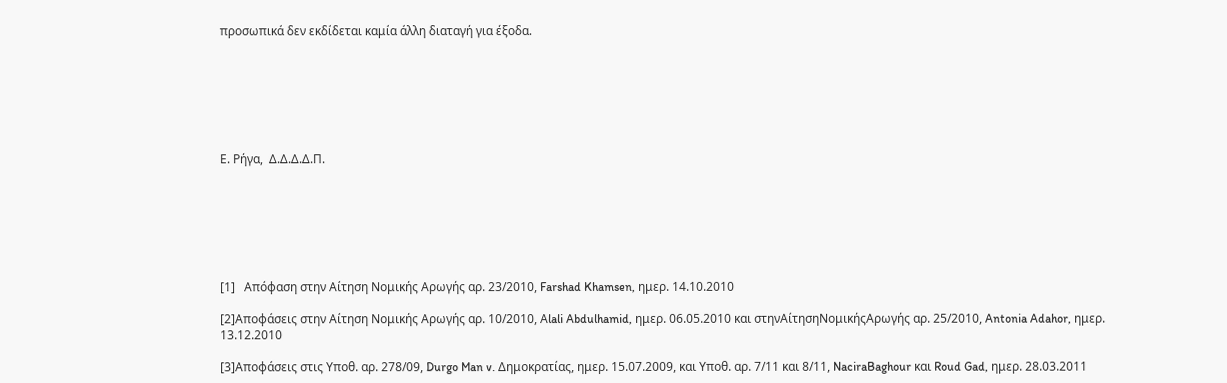προσωπικά δεν εκδίδεται καμία άλλη διαταγή για έξοδα.







Ε. Ρήγα,  Δ.Δ.Δ.Δ.Π.







[1]   Απόφαση στην Αίτηση Νομικής Αρωγής αρ. 23/2010, Farshad Khamsen, ημερ. 14.10.2010

[2]Αποφάσεις στην Αίτηση Νομικής Αρωγής αρ. 10/2010, Αlali Abdulhamid, ημερ. 06.05.2010 και στηνΑίτησηΝομικήςΑρωγής αρ. 25/2010, Antonia Adahor, ημερ. 13.12.2010

[3]Αποφάσεις στις Yπoθ. αρ. 278/09, Durgo Man v. Δημοκρατίας, ημερ. 15.07.2009, και Yπoθ. αρ. 7/11 και 8/11, NaciraBaghour και Roud Gad, ημερ. 28.03.2011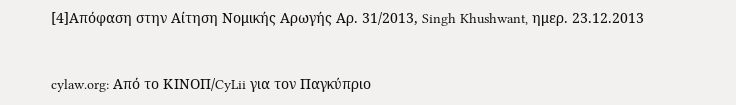[4]Απόφαση στην Αίτηση Νομικής Αρωγής Αρ. 31/2013, Singh Khushwant, ημερ. 23.12.2013


cylaw.org: Από το ΚΙΝOΠ/CyLii για τον Παγκύπριο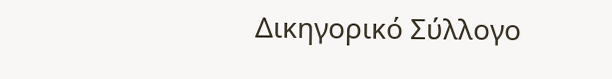Δικηγορικό Σύλλογο